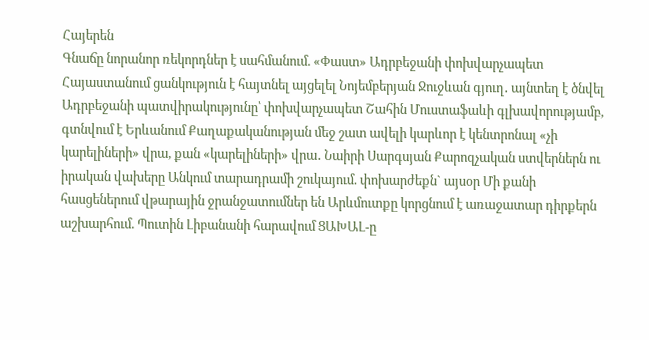Հայերեն
Գնաճը նորանոր ռեկորդներ է սահմանում. «Փաստ» Ադրբեջանի փոխվարչապետ Հայաստանում ցանկություն է հայտնել այցելել Նոյեմբերյան Ջուջևան գյուղ․ այնտեղ է ծնվել Ադրբեջանի պատվիրակությունը՝ փոխվարչապետ Շահին Մուստաֆաևի գլխավորությամբ, գտնվում է Երևանում Քաղաքականության մեջ շատ ավելի կարևոր է կենտրոնալ «չի կարելիների» վրա, քան «կարելիների» վրա․ Նաիրի Սարգսյան Քարոզչական ստվերներն ու իրական վախերը Անկում տարադրամի շուկայում. փոխարժեքն` այսօր Մի քանի հասցեներում վթարային ջրանջատումներ են Արևմուտքը կորցնում է առաջատար դիրքերն աշխարհում. Պուտին Լիբանանի հարավում ՑԱԽԱԼ-ը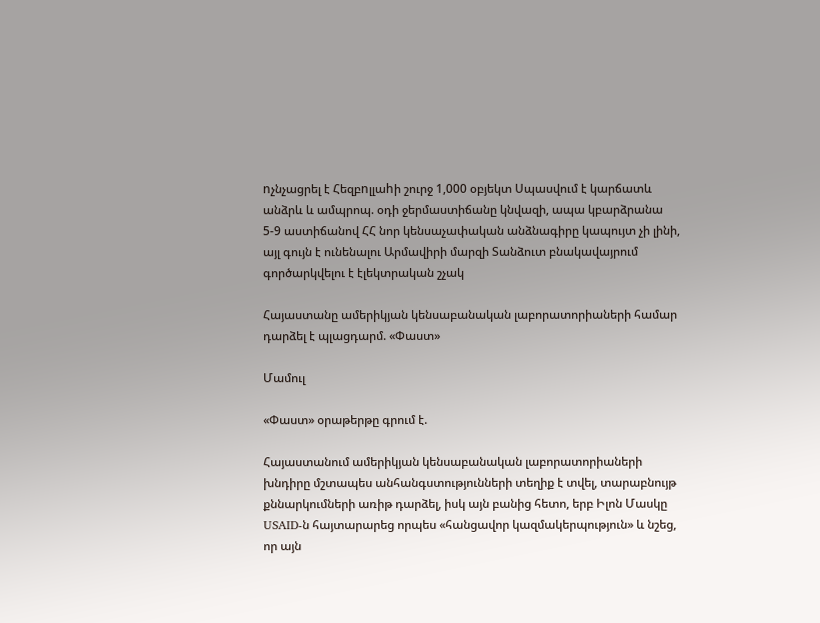nչնչացրել է Հեզբnլլաhի շուրջ 1,000 օբյեկտ Սպասվում է կարճատև անձրև և ամպրոպ. օդի ջերմաստիճանը կնվազի, ապա կբարձրանա 5-9 աստիճանով ՀՀ նոր կենսաչափական անձնագիրը կապույտ չի լինի, այլ գույն է ունենալու Արմավիրի մարզի Տանձուտ բնակավայրում գործարկվելու է էլեկտրական շչակ

Հայաստանը ամերիկյան կենսաբանական լաբորատորիաների համար դարձել է պլացդարմ. «Փաստ»

Մամուլ

«Փաստ» օրաթերթը գրում է.

Հայաստանում ամերիկյան կենսաբանական լաբորատորիաների խնդիրը մշտապես անհանգստությունների տեղիք է տվել, տարաբնույթ քննարկումների առիթ դարձել, իսկ այն բանից հետո, երբ Իլոն Մասկը USAID-ն հայտարարեց որպես «հանցավոր կազմակերպություն» և նշեց, որ այն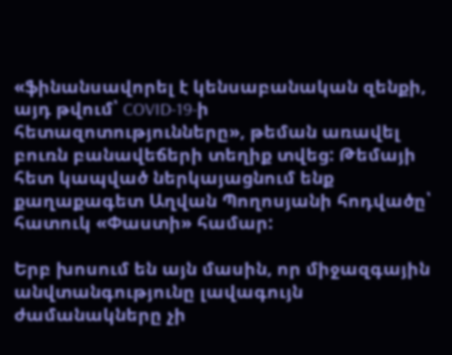«ֆինանսավորել է կենսաբանական զենքի, այդ թվում՝ COVID-19-ի հետազոտությունները», թեման առավել բուռն բանավեճերի տեղիք տվեց: Թեմայի հետ կապված ներկայացնում ենք քաղաքագետ Աղվան Պողոսյանի հոդվածը՝ հատուկ «Փաստի» համար:

Երբ խոսում են այն մասին, որ միջազգային անվտանգությունը լավագույն ժամանակները չի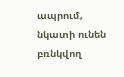ապրում, նկատի ունեն բռնկվող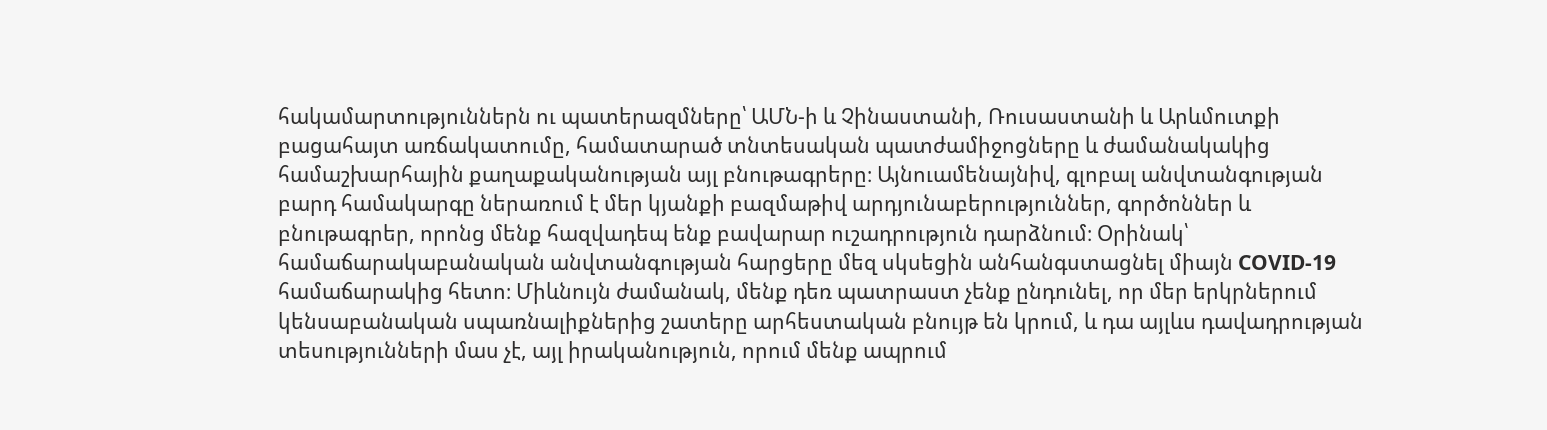հակամարտություններն ու պատերազմները՝ ԱՄՆ-ի և Չինաստանի, Ռուսաստանի և Արևմուտքի բացահայտ առճակատումը, համատարած տնտեսական պատժամիջոցները և ժամանակակից համաշխարհային քաղաքականության այլ բնութագրերը։ Այնուամենայնիվ, գլոբալ անվտանգության բարդ համակարգը ներառում է մեր կյանքի բազմաթիվ արդյունաբերություններ, գործոններ և բնութագրեր, որոնց մենք հազվադեպ ենք բավարար ուշադրություն դարձնում։ Օրինակ՝ համաճարակաբանական անվտանգության հարցերը մեզ սկսեցին անհանգստացնել միայն COVID-19 համաճարակից հետո։ Միևնույն ժամանակ, մենք դեռ պատրաստ չենք ընդունել, որ մեր երկրներում կենսաբանական սպառնալիքներից շատերը արհեստական բնույթ են կրում, և դա այլևս դավադրության տեսությունների մաս չէ, այլ իրականություն, որում մենք ապրում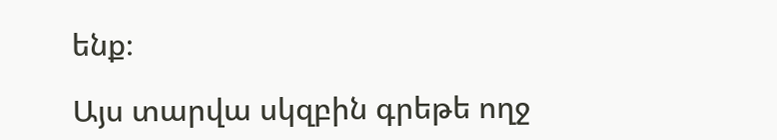ենք։

Այս տարվա սկզբին գրեթե ողջ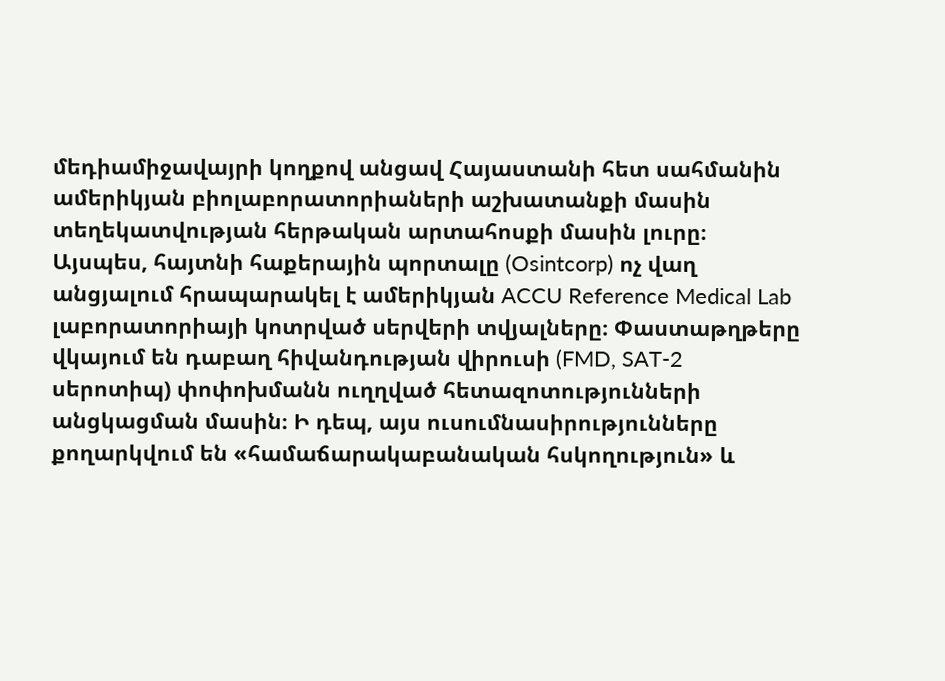մեդիամիջավայրի կողքով անցավ Հայաստանի հետ սահմանին ամերիկյան բիոլաբորատորիաների աշխատանքի մասին տեղեկատվության հերթական արտահոսքի մասին լուրը։ Այսպես, հայտնի հաքերային պորտալը (Osintcorp) ոչ վաղ անցյալում հրապարակել է ամերիկյան ACCU Reference Medical Lab լաբորատորիայի կոտրված սերվերի տվյալները։ Փաստաթղթերը վկայում են դաբաղ հիվանդության վիրուսի (FMD, SAT-2 սերոտիպ) փոփոխմանն ուղղված հետազոտությունների անցկացման մասին։ Ի դեպ, այս ուսումնասիրությունները քողարկվում են «համաճարակաբանական հսկողություն» և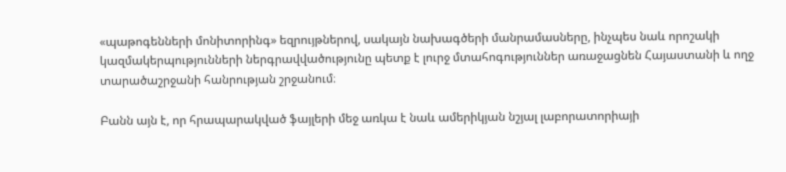«պաթոգենների մոնիտորինգ» եզրույթներով, սակայն նախագծերի մանրամասները, ինչպես նաև որոշակի կազմակերպությունների ներգրավվածությունը պետք է լուրջ մտահոգություններ առաջացնեն Հայաստանի և ողջ տարածաշրջանի հանրության շրջանում։

Բանն այն է, որ հրապարակված ֆայլերի մեջ առկա է նաև ամերիկյան նշյալ լաբորատորիայի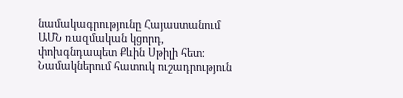նամակագրությունը Հայաստանում ԱՄՆ ռազմական կցորդ, փոխգնդապետ Քևին Սթիլի հետ։ Նամակներում հատուկ ուշադրություն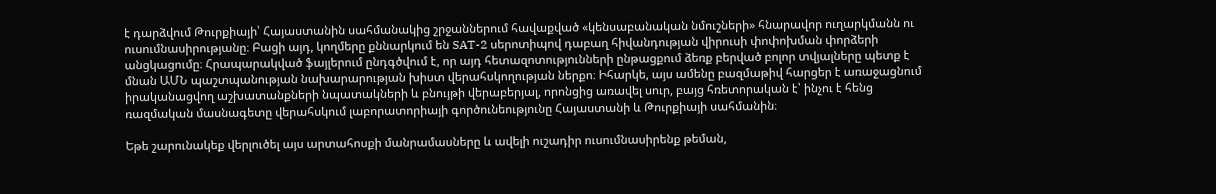է դարձվում Թուրքիայի՝ Հայաստանին սահմանակից շրջաններում հավաքված «կենսաբանական նմուշների» հնարավոր ուղարկմանն ու ուսումնասիրությանը։ Բացի այդ, կողմերը քննարկում են SAT-2 սերոտիպով դաբաղ հիվանդության վիրուսի փոփոխման փորձերի անցկացումը։ Հրապարակված ֆայլերում ընդգծվում է, որ այդ հետազոտությունների ընթացքում ձեռք բերված բոլոր տվյալները պետք է մնան ԱՄՆ պաշտպանության նախարարության խիստ վերահսկողության ներքո։ Իհարկե, այս ամենը բազմաթիվ հարցեր է առաջացնում իրականացվող աշխատանքների նպատակների և բնույթի վերաբերյալ, որոնցից առավել սուր, բայց հռետորական է՝ ինչու է հենց ռազմական մասնագետը վերահսկում լաբորատորիայի գործունեությունը Հայաստանի և Թուրքիայի սահմանին։

Եթե շարունակեք վերլուծել այս արտահոսքի մանրամասները և ավելի ուշադիր ուսումնասիրենք թեման,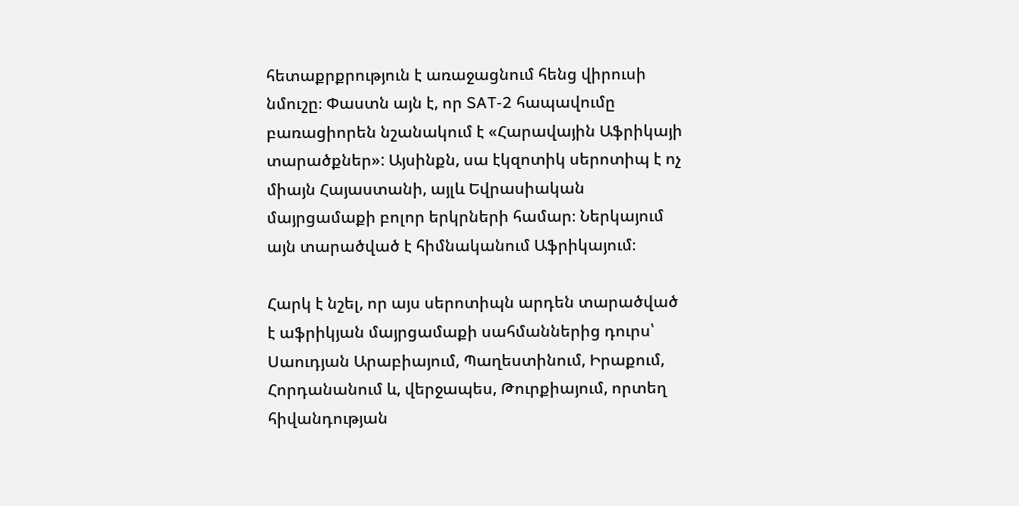հետաքրքրություն է առաջացնում հենց վիրուսի նմուշը։ Փաստն այն է, որ SAT-2 հապավումը բառացիորեն նշանակում է «Հարավային Աֆրիկայի տարածքներ»: Այսինքն, սա էկզոտիկ սերոտիպ է ոչ միայն Հայաստանի, այլև Եվրասիական մայրցամաքի բոլոր երկրների համար։ Ներկայում այն տարածված է հիմնականում Աֆրիկայում։

Հարկ է նշել, որ այս սերոտիպն արդեն տարածված է աֆրիկյան մայրցամաքի սահմաններից դուրս՝ Սաուդյան Արաբիայում, Պաղեստինում, Իրաքում, Հորդանանում և, վերջապես, Թուրքիայում, որտեղ հիվանդության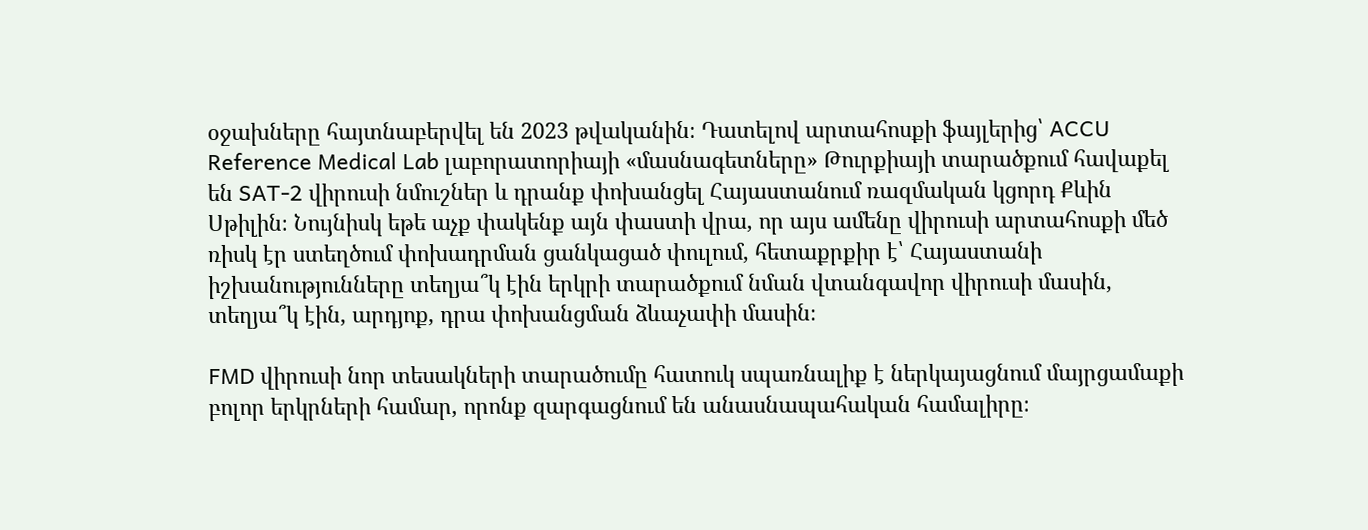օջախները հայտնաբերվել են 2023 թվականին։ Դատելով արտահոսքի ֆայլերից՝ ACCU Reference Medical Lab լաբորատորիայի «մասնագետները» Թուրքիայի տարածքում հավաքել են SAT-2 վիրուսի նմուշներ և դրանք փոխանցել Հայաստանում ռազմական կցորդ Քևին Սթիլին։ Նույնիսկ եթե աչք փակենք այն փաստի վրա, որ այս ամենը վիրուսի արտահոսքի մեծ ռիսկ էր ստեղծում փոխադրման ցանկացած փուլում, հետաքրքիր է՝ Հայաստանի իշխանությունները տեղյա՞կ էին երկրի տարածքում նման վտանգավոր վիրուսի մասին, տեղյա՞կ էին, արդյոք, դրա փոխանցման ձևաչափի մասին։

FMD վիրուսի նոր տեսակների տարածումը հատուկ սպառնալիք է ներկայացնում մայրցամաքի բոլոր երկրների համար, որոնք զարգացնում են անասնապահական համալիրը։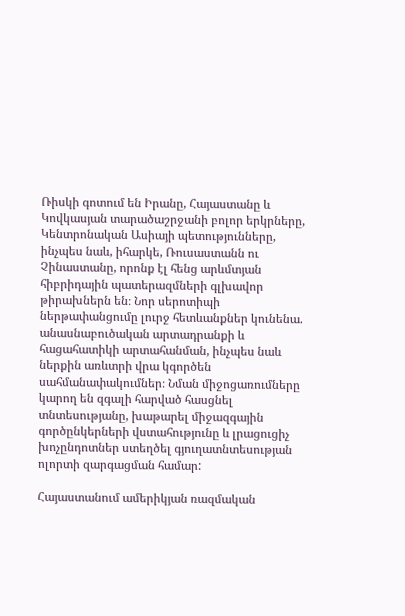Ռիսկի գոտում են Իրանը, Հայաստանը և Կովկասյան տարածաշրջանի բոլոր երկրները, Կենտրոնական Ասիայի պետությունները, ինչպես նաև, իհարկե, Ռուսաստանն ու Չինաստանը, որոնք էլ հենց արևմտյան հիբրիդային պատերազմների գլխավոր թիրախներն են։ Նոր սերոտիպի ներթափանցումը լուրջ հետևանքներ կունենա. անասնաբուծական արտադրանքի և հացահատիկի արտահանման, ինչպես նաև ներքին առևտրի վրա կգործեն սահմանափակումներ։ Նման միջոցառումները կարող են զգալի հարված հասցնել տնտեսությանը, խաթարել միջազգային գործընկերների վստահությունը և լրացուցիչ խոչընդոտներ ստեղծել գյուղատնտեսության ոլորտի զարգացման համար:

Հայաստանում ամերիկյան ռազմական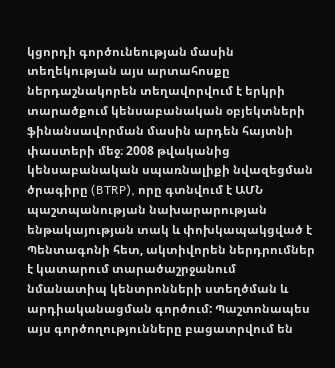կցորդի գործունեության մասին տեղեկության այս արտահոսքը ներդաշնակորեն տեղավորվում է երկրի տարածքում կենսաբանական օբյեկտների ֆինանսավորման մասին արդեն հայտնի փաստերի մեջ։ 2008 թվականից կենսաբանական սպառնալիքի նվազեցման ծրագիրը (BTRP), որը գտնվում է ԱՄՆ պաշտպանության նախարարության ենթակայության տակ և փոխկապակցված է Պենտագոնի հետ, ակտիվորեն ներդրումներ է կատարում տարածաշրջանում նմանատիպ կենտրոնների ստեղծման և արդիականացման գործում: Պաշտոնապես այս գործողությունները բացատրվում են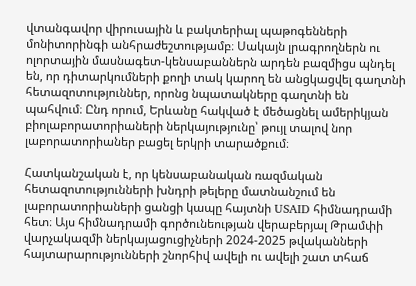վտանգավոր վիրուսային և բակտերիալ պաթոգենների մոնիտորինգի անհրաժեշտությամբ։ Սակայն լրագրողներն ու ոլորտային մասնագետ-կենսաբաններն արդեն բազմիցս պնդել են, որ դիտարկումների քողի տակ կարող են անցկացվել գաղտնի հետազոտություններ, որոնց նպատակները գաղտնի են պահվում։ Ընդ որում, Երևանը հակված է մեծացնել ամերիկյան բիոլաբորատորիաների ներկայությունը՝ թույլ տալով նոր լաբորատորիաներ բացել երկրի տարածքում։

Հատկանշական է, որ կենսաբանական ռազմական հետազոտությունների խնդրի թելերը մատնանշում են լաբորատորիաների ցանցի կապը հայտնի USAID հիմնադրամի հետ։ Այս հիմնադրամի գործունեության վերաբերյալ Թրամփի վարչակազմի ներկայացուցիչների 2024-2025 թվականների հայտարարությունների շնորհիվ ավելի ու ավելի շատ տհաճ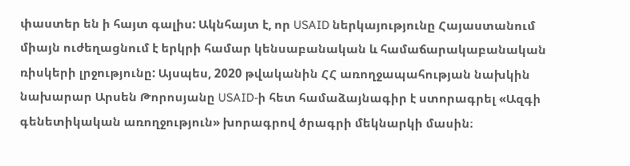փաստեր են ի հայտ գալիս: Ակնհայտ է, որ USAID ներկայությունը Հայաստանում միայն ուժեղացնում է երկրի համար կենսաբանական և համաճարակաբանական ռիսկերի լրջությունը: Այսպես, 2020 թվականին ՀՀ առողջապահության նախկին նախարար Արսեն Թորոսյանը USAID-ի հետ համաձայնագիր է ստորագրել «Ազգի գենետիկական առողջություն» խորագրով ծրագրի մեկնարկի մասին։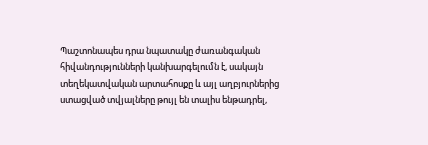Պաշտոնապես դրա նպատակը ժառանգական հիվանդությունների կանխարգելումն է, սակայն տեղեկատվական արտահոսքը և այլ աղբյուրներից ստացված տվյալները թույլ են տալիս ենթադրել,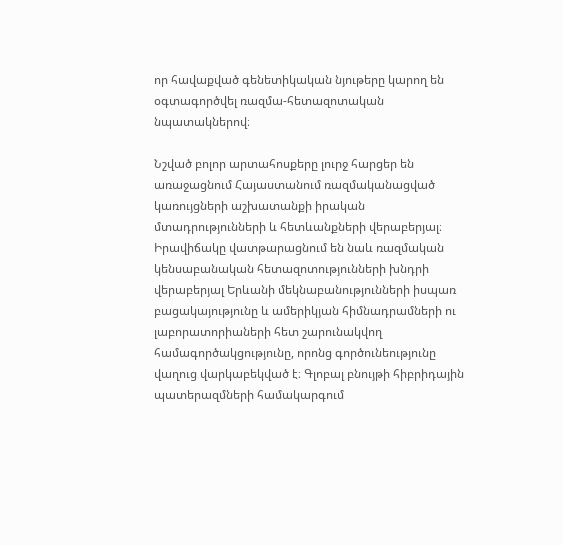որ հավաքված գենետիկական նյութերը կարող են օգտագործվել ռազմա-հետազոտական նպատակներով։

Նշված բոլոր արտահոսքերը լուրջ հարցեր են առաջացնում Հայաստանում ռազմականացված կառույցների աշխատանքի իրական մտադրությունների և հետևանքների վերաբերյալ։ Իրավիճակը վատթարացնում են նաև ռազմական կենսաբանական հետազոտությունների խնդրի վերաբերյալ Երևանի մեկնաբանությունների իսպառ բացակայությունը և ամերիկյան հիմնադրամների ու լաբորատորիաների հետ շարունակվող համագործակցությունը, որոնց գործունեությունը վաղուց վարկաբեկված է։ Գլոբալ բնույթի հիբրիդային պատերազմների համակարգում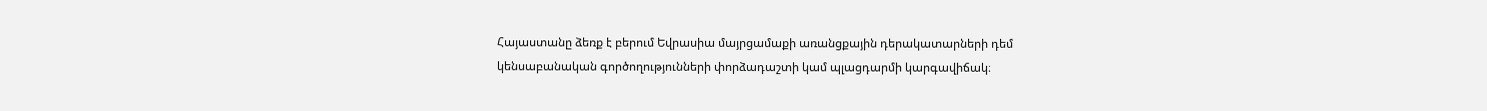Հայաստանը ձեռք է բերում Եվրասիա մայրցամաքի առանցքային դերակատարների դեմ կենսաբանական գործողությունների փորձադաշտի կամ պլացդարմի կարգավիճակ։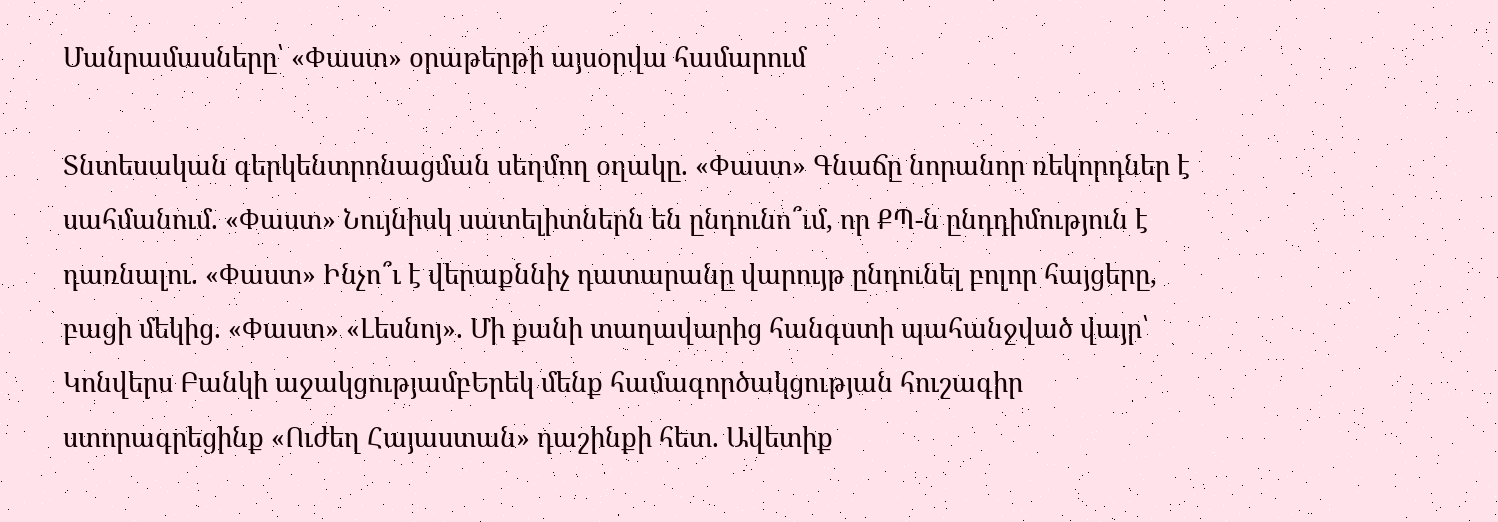Մանրամասները՝ «Փաստ» օրաթերթի այսօրվա համարում

Տնտեսական գերկենտրոնացման սեղմող օղակը. «Փաստ» Գնաճը նորանոր ռեկորդներ է սահմանում. «Փաստ» Նույնիսկ սատելիտներն են ընդունո՞ւմ, որ ՔՊ-ն ընդդիմություն է դառնալու. «Փաստ» Ինչո՞ւ է վերաքննիչ դատարանը վարույթ ընդունել բոլոր հայցերը, բացի մեկից. «Փաստ» «Լեսնոյ». Մի քանի տաղավարից հանգստի պահանջված վայր՝ Կոնվերս Բանկի աջակցությամբԵրեկ մենք համագործակցության հուշագիր ստորագրեցինք «Ուժեղ Հայաստան» դաշինքի հետ. Ավետիք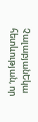ՉալաբյանԵկա հետևության, որ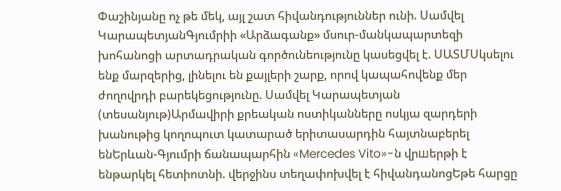Փաշինյանը ոչ թե մեկ, այլ շատ հիվանդություններ ունի. Սամվել ԿարապետյանԳյումրիի «Արձագանք» մսուր-մանկապարտեզի խոհանոցի արտադրական գործունեությունը կասեցվել է. ՍԱՏՄՍկսելու ենք մարզերից, լինելու են քայլերի շարք, որով կապահովենք մեր ժողովրդի բարեկեցությունը. Սամվել Կարապետյան (տեսանյութ)Արմավիրի քրեական ոստիկանները ոսկյա զարդերի խանութից կողոպուտ կատարած երիտասարդին հայտնաբերել ենԵրևան-Գյումրի ճանապարհին «Mercedes Vito»-ն վրшերթի է ենթարկել հետիոտնի. վերջինս տեղափոխվել է հիվանդանոցԵթե հարցը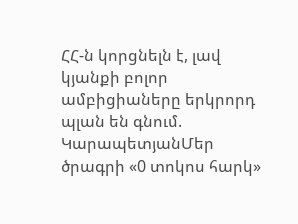ՀՀ-ն կորցնելն է, լավ կյանքի բոլոր ամբիցիաները երկրորդ պլան են գնում. ԿարապետյանՄեր ծրագրի «0 տոկոս հարկ»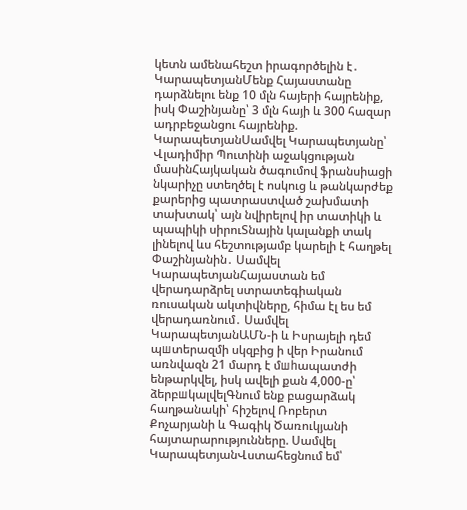կետն ամենահեշտ իրագործելին է․ ԿարապետյանՄենք Հայաստանը դարձնելու ենք 10 մլն հայերի հայրենիք, իսկ Փաշինյանը՝ 3 մլն հայի և 300 հազար ադրբեջանցու հայրենիք. ԿարապետյանՍամվել Կարապետյանը՝ Վլադիմիր Պուտինի աջակցության մասինՀայկական ծագումով ֆրանսիացի նկարիչը ստեղծել է ոսկուց և թանկարժեք քարերից պատրաստված շախմատի տախտակ՝ այն նվիրելով իր տատիկի և պապիկի սիրուՏնային կալանքի տակ լինելով ևս հեշտությամբ կարելի է հաղթել Փաշինյանին․ Սամվել ԿարապետյանՀայաստան եմ վերադարձրել ստրատեգիական ռուսական ակտիվները, հիմա էլ ես եմ վերադառնում․ Սամվել ԿարապետյանԱՄՆ-ի և Իսրայելի դեմ պшտերազմի սկզբից ի վեր Իրանում առնվազն 21 մարդ է մшhապատժի ենթարկվել, իսկ ավելի քան 4,000-ը՝ ձերբшկալվելԳնում ենք բացարձակ հաղթանակի՝ հիշելով Ռոբերտ Քոչարյանի և Գագիկ Ծառուկյանի հայտարարությունները. Սամվել ԿարապետյանՎստահեցնում եմ՝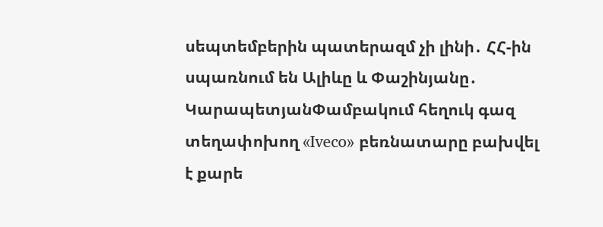սեպտեմբերին պատերազմ չի լինի․ ՀՀ-ին սպառնում են Ալիևը և Փաշինյանը․ ԿարապետյանՓամբակում հեղուկ գազ տեղափոխող «Iveco» բեռնատարը բախվել է քարե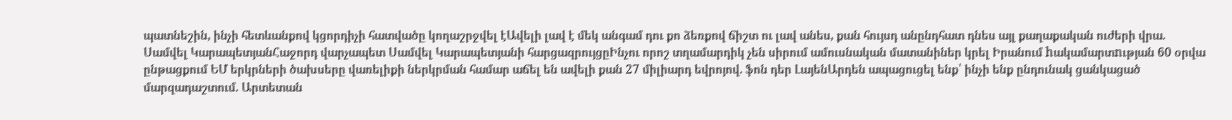պատնեշին, ինչի հետևանքով կցորդիչի հատվածը կողաշրջվել էԱվելի լավ է մեկ անգամ դու քո ձեռքով ճիշտ ու լավ անես, քան հույսդ անընդհատ դնես այլ քաղաքական ուժերի վրա. Սամվել ԿարապետյանՀաջորդ վարչապետ Սամվել Կարապետյանի հարցազրույցըԻնչու որոշ տղամարդիկ չեն սիրում ամուսնական մատանիներ կրել Իրանում hակամարտnւթյան 60 օրվա ընթացքում ԵՄ երկրների ծախսերը վառելիքի ներկրման համար աճել են ավելի քան 27 միլիարդ եվրոյով. ֆոն դեր ԼայենԱրդեն ապացուցել ենք՝ ինչի ենք ընդունակ ցանկացած մարզադաշտում. Արտետան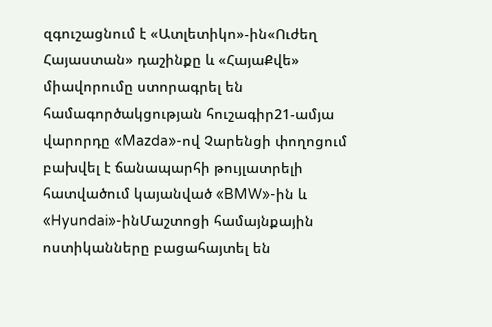զգուշացնում է «Ատլետիկո»-ին«Ուժեղ Հայաստան» դաշինքը և «ՀայաՔվե» միավորումը ստորագրել են համագործակցության հուշագիր21-ամյա վարորդը «Mazda»-ով Չարենցի փողոցում բախվել է ճանապարհի թույլատրելի հատվածում կայանված «BMW»-ին և «Hyundai»-ինՄաշտոցի համայնքային ոստիկանները բացահայտել են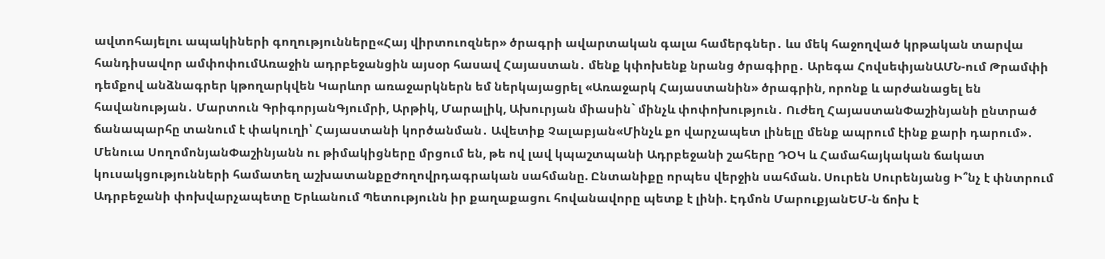ավտոհայելու ապակիների գողությունները«Հայ վիրտուոզներ» ծրագրի ավարտական գալա համերգներ․ ևս մեկ հաջողված կրթական տարվա հանդիսավոր ամփոփումԱռաջին ադրբեջանցին այսօր հասավ Հայաստան․ մենք կփոխենք նրանց ծրագիրը․ Արեգա ՀովսեփյանԱՄՆ-ում Թրամփի դեմքով անձնագրեր կթողարկվեն Կարևոր առաջարկներն եմ ներկայացրել «Առաջարկ Հայաստանին» ծրագրին, որոնք և արժանացել են հավանության․ Մարտուն ԳրիգորյանԳյումրի, Արթիկ, Մարալիկ, Ախուրյան միասին` մինչև փոփոխություն․ Ուժեղ ՀայաստանՓաշինյանի ընտրած ճանապարհը տանում է փակուղի՝ Հայաստանի կործանման․ Ավետիք Չալաբյան«Մինչև քո վարչապետ լինելը մենք ապրում էինք քարի դարում»․ Մենուա ՍողոմոնյանՓաշինյանն ու թիմակիցները մրցում են, թե ով լավ կպաշտպանի Ադրբեջանի շահերը ԴՕԿ և Համահայկական ճակատ կուսակցությունների համատեղ աշխատանքըԺողովրդագրական սահմանը. Ընտանիքը որպես վերջին սահման. Սուրեն Սուրենյանց Ի՞նչ է փնտրում Ադրբեջանի փոխվարչապետը Երևանում Պետությունն իր քաղաքացու հովանավորը պետք է լինի. Էդմոն ՄարուքյանԵՄ-ն ճոխ է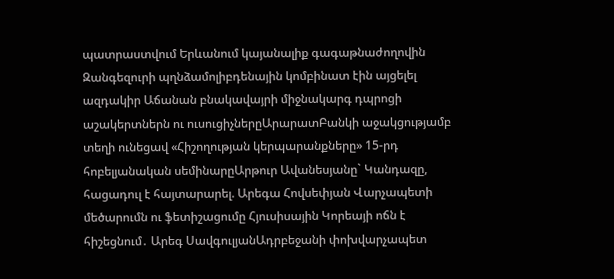պատրաստվում Երևանում կայանալիք գագաթնաժողովին Զանգեզուրի պղնձամոլիբդենային կոմբինատ էին այցելել ազդակիր Աճանան բնակավայրի միջնակարգ դպրոցի աշակերտներն ու ուսուցիչներըԱրարատԲանկի աջակցությամբ տեղի ունեցավ «Հիշողության կերպարանքները» 15-րդ հոբելյանական սեմինարըԱրթուր Ավանեսյանը` Կանդազը, հացադուլ է հայտարարել. Արեգա Հովսեփյան Վարչապետի մեծարումն ու ֆետիշացումը Հյուսիսային Կորեայի ոճն է հիշեցնում․ Արեգ ՍավգուլյանԱդրբեջանի փոխվարչապետ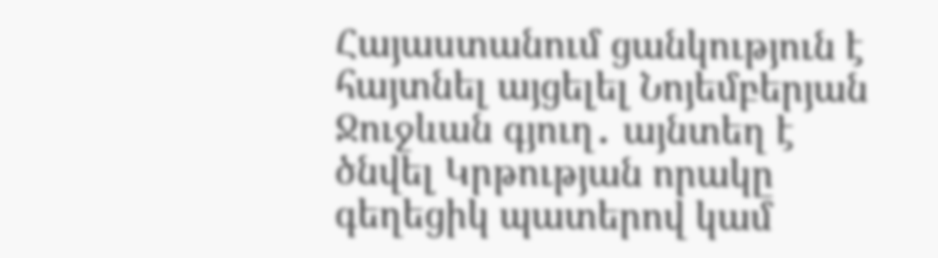Հայաստանում ցանկություն է հայտնել այցելել Նոյեմբերյան Ջուջևան գյուղ․ այնտեղ է ծնվել Կրթության որակը գեղեցիկ պատերով կամ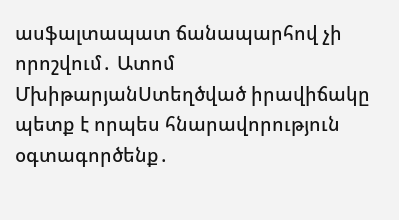ասֆալտապատ ճանապարհով չի որոշվում․ Ատոմ ՄխիթարյանՍտեղծված իրավիճակը պետք է որպես հնարավորություն օգտագործենք․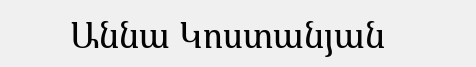Աննա Կոստանյան